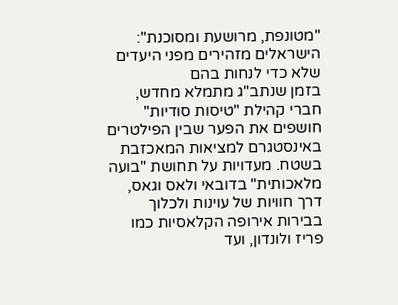"מטונפת, מרושעת ומסוכנת": הישראלים מזהירים מפני היעדים שלא כדי לנחות בהם
בזמן שנתב"ג מתמלא מחדש, חברי קהילת "טיסות סודיות" חושפים את הפער שבין הפילטרים באינסטגרם למציאות המאכזבת בשטח. מעדויות על תחושת "בועה מלאכותית" בדובאי ולאס וגאס, דרך חוויות של עוינות ולכלוך בבירות אירופה הקלאסיות כמו פריז ולונדון, ועד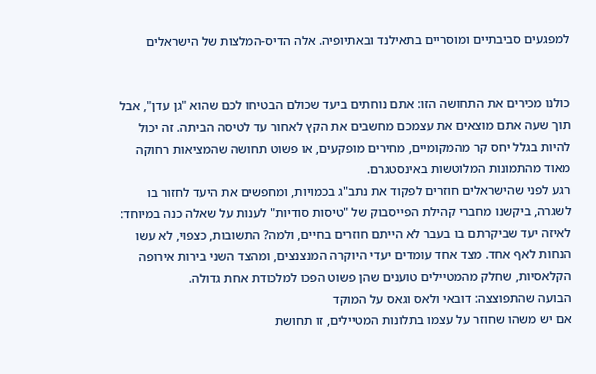למפגעים סביבתיים ומוסריים בתאילנד ובאתיופיה. אלה הדיס-המלצות של הישראלים


כולנו מכירים את התחושה הזו: אתם נוחתים ביעד שכולם הבטיחו לכם שהוא "גן עדן", אבל תוך שעה אתם מוצאים את עצמכם מחשבים את הקץ לאחור עד לטיסה הביתה. זה יכול להיות בגלל יחס קר מהמקומיים, מחירים מופקעים, או פשוט תחושה שהמציאות רחוקה מאוד מהתמונות המלוטשות באינסטגרם.
רגע לפני שהישראלים חוזרים לפקוד את נתב"ג בכמויות, ומחפשים את היעד לחזור בו לשגרה, ביקשנו מחברי קהילת הפייסבוק של "טיסות סודיות" לענות על שאלה כנה במיוחד: לאיזה יעד שביקרתם בו בעבר לא הייתם חוזרים בחיים, ולמה? התשובות, כצפוי, לא עשו הנחות לאף אחד. מצד אחד עומדים יעדי היוקרה המנצנצים, ומהצד השני בירות אירופה הקלאסיות, שחלק מהמטיילים טוענים שהן פשוט הפכו למלכודת אחת גדולה.
הבועה שהתפוצצה: דובאי ולאס וגאס על המוקד
אם יש משהו שחוזר על עצמו בתלונות המטיילים, זו תחושת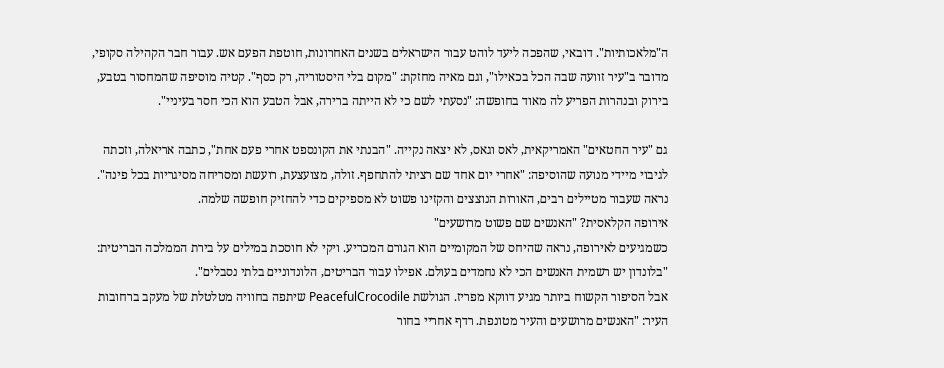ה"מלאכותיות". דובאי, שהפכה ליעד לוהט עבור הישראלים בשנים האחרונות, חוטפת הפעם אש. עבור חבר הקהילה סקופי, מדובר ב"עיר זוועה שבה הכל בכאילו", וגם מאיה מחזקת: "מקום בלי היסטוריה, רק כסף". קטיה מוסיפה שהמחסור בטבע, בירוק ובנהרות הפריע לה מאוד בחופשה: "נסעתי לשם כי לא הייתה ברירה, אבל הטבע הוא הכי חסר בעיניי".

גם "עיר החטאים" האמריקאית, לאס וגאס, לא יצאה נקייה. "הבנתי את הקונספט אחרי פעם אחת", כתבה אריאלה, וזכתה לגיבוי מיידי מנועה שהוסיפה: "אחרי יום אחד שם רציתי להתחפף. זולה, מצועצעת, רועשת ומסריחה מסיגריות בכל פינה". נראה שעבור מטיילים רבים, האורות הנוצצים והקזינו פשוט לא מספיקים כדי להחזיק חופשה שלמה.
אירופה הקלאסית? "האנשים שם פשוט מרושעים"
כשמגיעים לאירופה, נראה שהיחס של המקומיים הוא הגורם המכריע. ויקי לא חוסכת במילים על בירת הממלכה הבריטית: "בלונדון יש רשמית האנשים הכי לא נחמדים בעולם. אפילו עבור הבריטים, הלונדוניים בלתי נסבלים".
אבל הסיפור הקשוח ביותר מגיע דווקא מפריז. הגולשת PeacefulCrocodile שיתפה בחוויה מטלטלת של מעקב ברחובות העיר: "האנשים מרושעים והעיר מטונפת. רדף אחריי בחור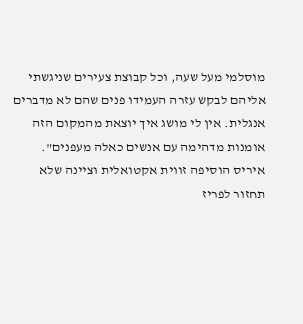מוסלמי מעל שעה, וכל קבוצת צעירים שניגשתי אליהם לבקש עזרה העמידו פנים שהם לא מדברים אנגלית. אין לי מושג איך יוצאת מהמקום הזה אומנות מדהימה עם אנשים כאלה מעפנים". איריס הוסיפה זווית אקטואלית וציינה שלא תחזור לפריז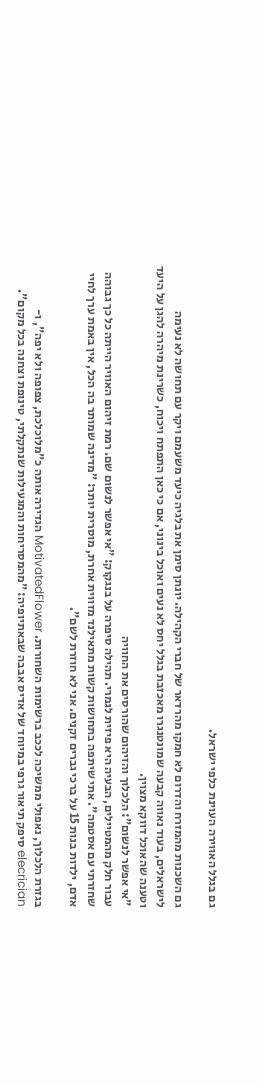גם בגלל האווירה העוינת כלפי ישראל.

גם השכנות מהמזרח והדרום לא חמקו מהרדאר של חברי הקהילה. יונתן סימן את בלגיה כיעד משעמם ויקר עם תחושה לא נעימה לישראלים, בעוד נאווה קבעה שמונטנגרו מאכזבת בגלל יחס לא נעים ואוכל בינוני, אם כי כאן התפתח ויכוח, כשרינת מיהרה להגן על היעד וטענה שהאוכל דווקא מצוין.
"אי אפשר לנשום": הלכלוך והזיהום שהורסים את החוויה
עבור חלק מהמטיילים, הבעיה היא פיזית לגמרי. תהילה סיפרה על בנגקוק: "אי אפשר לנשום שם. רמת זיהום האוויר הייתה כל כך גבוהה שחזרתי עם אסטמה". אתי שיתפה בתחושות קשות מתאילנד מזווית אחרת, מוסרית יותר: "מדינה שמותר בה הכל, אין באמת ערך לחיי אדם, ילדות בנות 15 על ברכי גברים זקנים. אני לא חוזרת לשם".

בגזרת הלכלוך, נאפולי ממשיכה לככב ברשימות השחורות. MotivatedFlower הגדירה אותה כ"מלוכלכת, צפופה ולא יפה", ו-elecrician סיפק תיאור גרפי במיוחד של אדיס אבבה שבאתיופיה: "מהמסריחות והמגעילות שנתקלתי, טינופת וצחנה בכל מקום".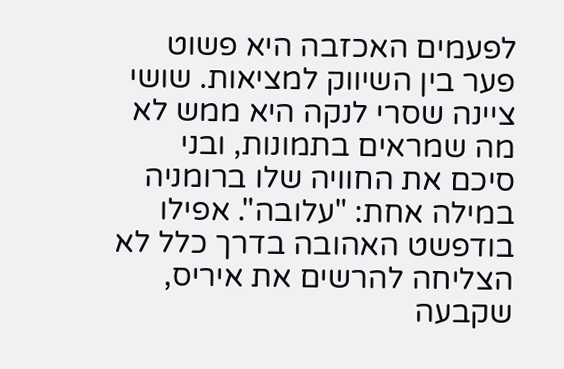לפעמים האכזבה היא פשוט פער בין השיווק למציאות. שושי ציינה שסרי לנקה היא ממש לא מה שמראים בתמונות, ובני סיכם את החוויה שלו ברומניה במילה אחת: "עלובה". אפילו בודפשט האהובה בדרך כלל לא הצליחה להרשים את איריס, שקבעה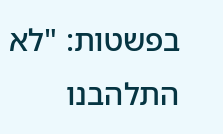בפשטות: "לא התלהבנו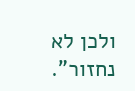ולכן לא נחזור".